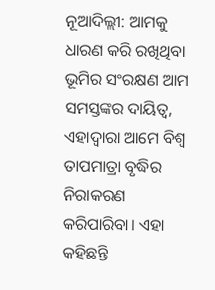ନୂଆଦିଲ୍ଲୀ: ଆମକୁ ଧାରଣ କରି ରଖିଥିବା ଭୂମିର ସଂରକ୍ଷଣ ଆମ ସମସ୍ତଙ୍କର ଦାୟିତ୍ବ, ଏହାଦ୍ବାରା ଆମେ ବିଶ୍ବ ତାପମାତ୍ରା ବୃଦ୍ଧିର ନିରାକରଣ କରିପାରିବା। ଏହା କହିଛନ୍ତି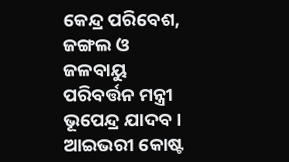କେନ୍ଦ୍ର ପରିବେଶ, ଜଙ୍ଗଲ ଓ ଜଳବାୟୁ ପରିବର୍ତ୍ତନ ମନ୍ତ୍ରୀ ଭୂପେନ୍ଦ୍ର ଯାଦବ। ଆଇଭରୀ କୋଷ୍ଟ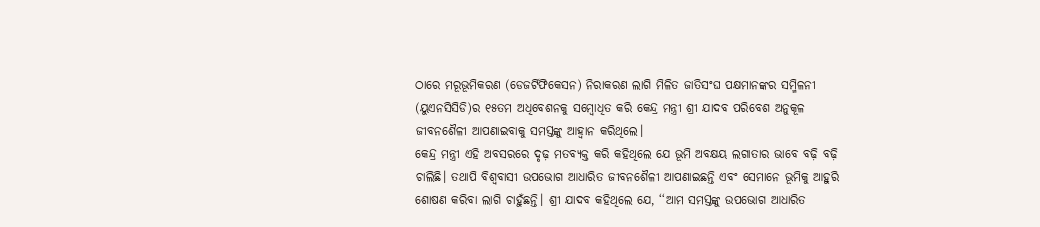ଠାରେ ମରୂଭୂମିକରଣ (ଡେଜର୍ଟିଫିକେସନ) ନିରାକରଣ ଲାଗି ମିଳିତ ଜାତିସଂଘ ପକ୍ଷମାନଙ୍କର ସମ୍ମିଳନୀ (ୟୁଏନସିସିଡି)ର ୧୫ତମ ଅଧିବେଶନକୁ ସମ୍ବୋଧିତ କରି କେନ୍ଦ୍ର ମନ୍ତ୍ରୀ ଶ୍ରୀ ଯାଦବ ପରିବେଶ ଅନୁକୂଳ ଜୀବନଶୈଳୀ ଆପଣାଇବାକୁ ସମସ୍ତଙ୍କୁ ଆହ୍ବାନ କରିଥିଲେ।
କେନ୍ଦ୍ର ମନ୍ତ୍ରୀ ଏହି ଅବସରରେ ଦୃଢ଼ ମତବ୍ୟକ୍ତ କରି କହିଥିଲେ ଯେ ଭୂମି ଅବକ୍ଷୟ ଲଗାତାର ଭାବେ ବଢ଼ି ବଢ଼ି ଚାଲିଛି। ତଥାପି ବିଶ୍ବବାସୀ ଉପଭୋଗ ଆଧାରିତ ଜୀବନଶୈଳୀ ଆପଣାଇଛନ୍ତି ଏବଂ ସେମାନେ ଭୂମିକୁ ଆହୁରି ଶୋଷଣ କରିବା ଲାଗି ଚାହୁଁଛନ୍ତି। ଶ୍ରୀ ଯାଦବ କହିଥିଲେ ଯେ, ‘‘ଆମ ସମସ୍ତଙ୍କୁ ଉପଭୋଗ ଆଧାରିତ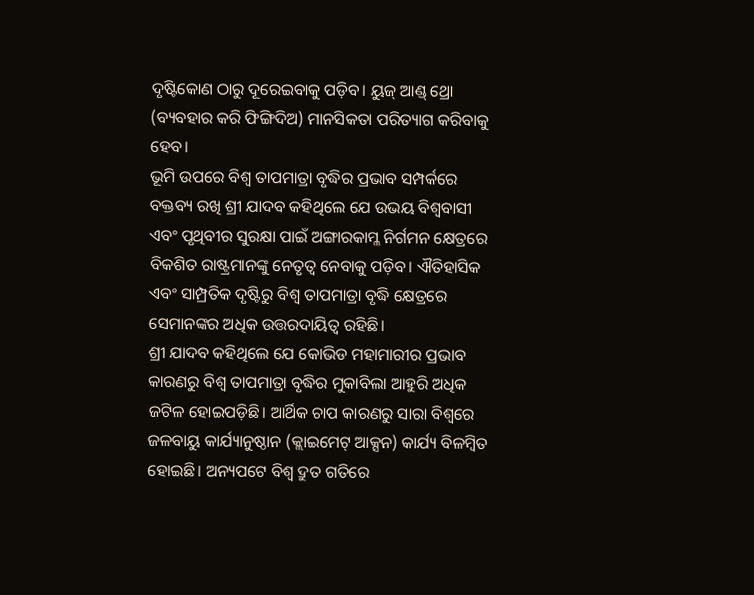ଦୃଷ୍ଟିକୋଣ ଠାରୁ ଦୂରେଇବାକୁ ପଡ଼ିବ। ୟୁଜ୍ ଆଣ୍ଡ୍ ଥ୍ରୋ (ବ୍ୟବହାର କରି ଫିଙ୍ଗିଦିଅ) ମାନସିକତା ପରିତ୍ୟାଗ କରିବାକୁ ହେବ।
ଭୂମି ଉପରେ ବିଶ୍ବ ତାପମାତ୍ରା ବୃଦ୍ଧିର ପ୍ରଭାବ ସମ୍ପର୍କରେ ବକ୍ତବ୍ୟ ରଖି ଶ୍ରୀ ଯାଦବ କହିଥିଲେ ଯେ ଉଭୟ ବିଶ୍ବବାସୀ ଏବଂ ପୃଥିବୀର ସୁରକ୍ଷା ପାଇଁ ଅଙ୍ଗାରକାମ୍ଳ ନିର୍ଗମନ କ୍ଷେତ୍ରରେ ବିକଶିତ ରାଷ୍ଟ୍ରମାନଙ୍କୁ ନେତୃତ୍ବ ନେବାକୁ ପଡ଼ିବ। ଐତିହାସିକ ଏବଂ ସାମ୍ପ୍ରତିକ ଦୃଷ୍ଟିରୁ ବିଶ୍ବ ତାପମାତ୍ରା ବୃଦ୍ଧି କ୍ଷେତ୍ରରେ ସେମାନଙ୍କର ଅଧିକ ଉତ୍ତରଦାୟିତ୍ବ ରହିଛି।
ଶ୍ରୀ ଯାଦବ କହିଥିଲେ ଯେ କୋଭିଡ ମହାମାରୀର ପ୍ରଭାବ କାରଣରୁ ବିଶ୍ବ ତାପମାତ୍ରା ବୃଦ୍ଧିର ମୁକାବିଲା ଆହୁରି ଅଧିକ ଜଟିଳ ହୋଇପଡ଼ିଛି। ଆର୍ଥିକ ଚାପ କାରଣରୁ ସାରା ବିଶ୍ବରେ ଜଳବାୟୁ କାର୍ଯ୍ୟାନୁଷ୍ଠାନ (କ୍ଲାଇମେଟ୍ ଆକ୍ସନ) କାର୍ଯ୍ୟ ବିଳମ୍ବିତ ହୋଇଛି। ଅନ୍ୟପଟେ ବିଶ୍ବ ଦ୍ରୁତ ଗତିରେ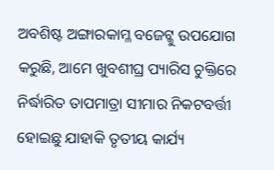ଅବଶିଷ୍ଟ ଅଙ୍ଗାରକାମ୍ଳ ବଜେଟ୍କୁ ଉପଯୋଗ କରୁଛି, ଆମେ ଖୁବଶୀଘ୍ର ପ୍ୟାରିସ ଚୁକ୍ତିରେ ନିର୍ଦ୍ଧାରିତ ତାପମାତ୍ରା ସୀମାର ନିକଟବର୍ତ୍ତୀ ହୋଇଛୁ ଯାହାକି ତୃତୀୟ କାର୍ଯ୍ୟ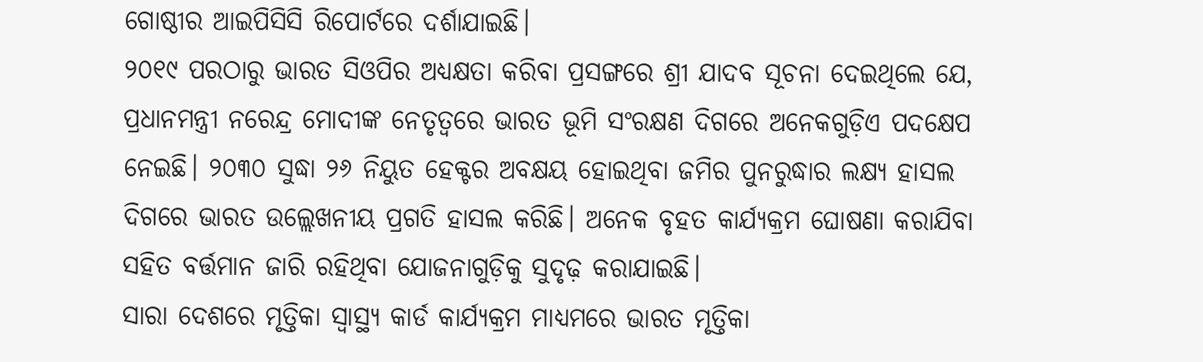ଗୋଷ୍ଠୀର ଆଇପିସିସି ରିପୋର୍ଟରେ ଦର୍ଶାଯାଇଛି।
୨୦୧୯ ପରଠାରୁ ଭାରତ ସିଓପିର ଅଧ୍ୟକ୍ଷତା କରିବା ପ୍ରସଙ୍ଗରେ ଶ୍ରୀ ଯାଦବ ସୂଚନା ଦେଇଥିଲେ ଯେ, ପ୍ରଧାନମନ୍ତ୍ରୀ ନରେନ୍ଦ୍ର ମୋଦୀଙ୍କ ନେତୃତ୍ବରେ ଭାରତ ଭୂମି ସଂରକ୍ଷଣ ଦିଗରେ ଅନେକଗୁଡ଼ିଏ ପଦକ୍ଷେପ ନେଇଛି। ୨୦୩୦ ସୁଦ୍ଧା ୨୬ ନିୟୁତ ହେକ୍ଟର ଅବକ୍ଷୟ ହୋଇଥିବା ଜମିର ପୁନରୁଦ୍ଧାର ଲକ୍ଷ୍ୟ ହାସଲ ଦିଗରେ ଭାରତ ଉଲ୍ଲେଖନୀୟ ପ୍ରଗତି ହାସଲ କରିଛି। ଅନେକ ବୃହତ କାର୍ଯ୍ୟକ୍ରମ ଘୋଷଣା କରାଯିବା ସହିତ ବର୍ତ୍ତମାନ ଜାରି ରହିଥିବା ଯୋଜନାଗୁଡ଼ିକୁ ସୁଦୃଢ଼ କରାଯାଇଛି।
ସାରା ଦେଶରେ ମୃତ୍ତିକା ସ୍ବାସ୍ଥ୍ୟ କାର୍ଡ କାର୍ଯ୍ୟକ୍ରମ ମାଧ୍ୟମରେ ଭାରତ ମୃତ୍ତିକା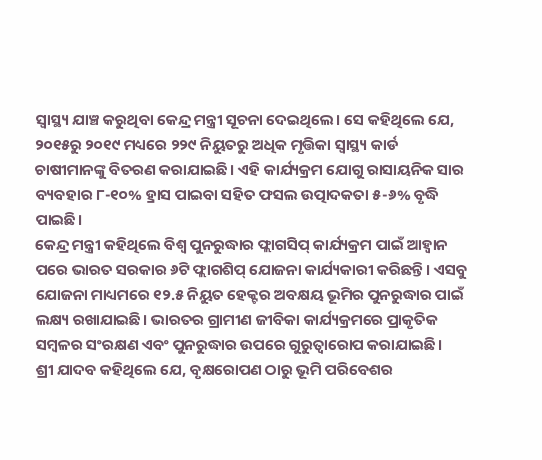ସ୍ବାସ୍ଥ୍ୟ ଯାଞ୍ଚ କରୁଥିବା କେନ୍ଦ୍ର ମନ୍ତ୍ରୀ ସୂଚନା ଦେଇଥିଲେ। ସେ କହିଥିଲେ ଯେ, ୨୦୧୫ରୁ ୨୦୧୯ ମଧ୍ୟରେ ୨୨୯ ନିୟୁତରୁ ଅଧିକ ମୃତ୍ତିକା ସ୍ବାସ୍ଥ୍ୟ କାର୍ଡ ଚାଷୀମାନଙ୍କୁ ବିତରଣ କରାଯାଇଛି। ଏହି କାର୍ଯ୍ୟକ୍ରମ ଯୋଗୁ ରାସାୟନିକ ସାର ବ୍ୟବହାର ୮-୧୦% ହ୍ରାସ ପାଇବା ସହିତ ଫସଲ ଉତ୍ପାଦକତା ୫-୬% ବୃଦ୍ଧି ପାଇଛି।
କେନ୍ଦ୍ର ମନ୍ତ୍ରୀ କହିଥିଲେ ବିଶ୍ବ ପୁନରୁଦ୍ଧାର ଫ୍ଲାଗସିପ୍ କାର୍ଯ୍ୟକ୍ରମ ପାଇଁ ଆହ୍ବାନ ପରେ ଭାରତ ସରକାର ୬ଟି ଫ୍ଲାଗଶିପ୍ ଯୋଜନା କାର୍ଯ୍ୟକାରୀ କରିଛନ୍ତି। ଏସବୁ ଯୋଜନା ମାଧ୍ୟମରେ ୧୨.୫ ନିୟୁତ ହେକ୍ଟର ଅବକ୍ଷୟ ଭୂମିର ପୁନରୁଦ୍ଧାର ପାଇଁ ଲକ୍ଷ୍ୟ ରଖାଯାଇଛି। ଭାରତର ଗ୍ରାମୀଣ ଜୀବିକା କାର୍ଯ୍ୟକ୍ରମରେ ପ୍ରାକୃତିକ ସମ୍ବଳର ସଂରକ୍ଷଣ ଏବଂ ପୁନରୁଦ୍ଧାର ଉପରେ ଗୁରୁତ୍ବାରୋପ କରାଯାଇଛି।
ଶ୍ରୀ ଯାଦବ କହିଥିଲେ ଯେ, ବୃକ୍ଷରୋପଣ ଠାରୁ ଭୂମି ପରିବେଶର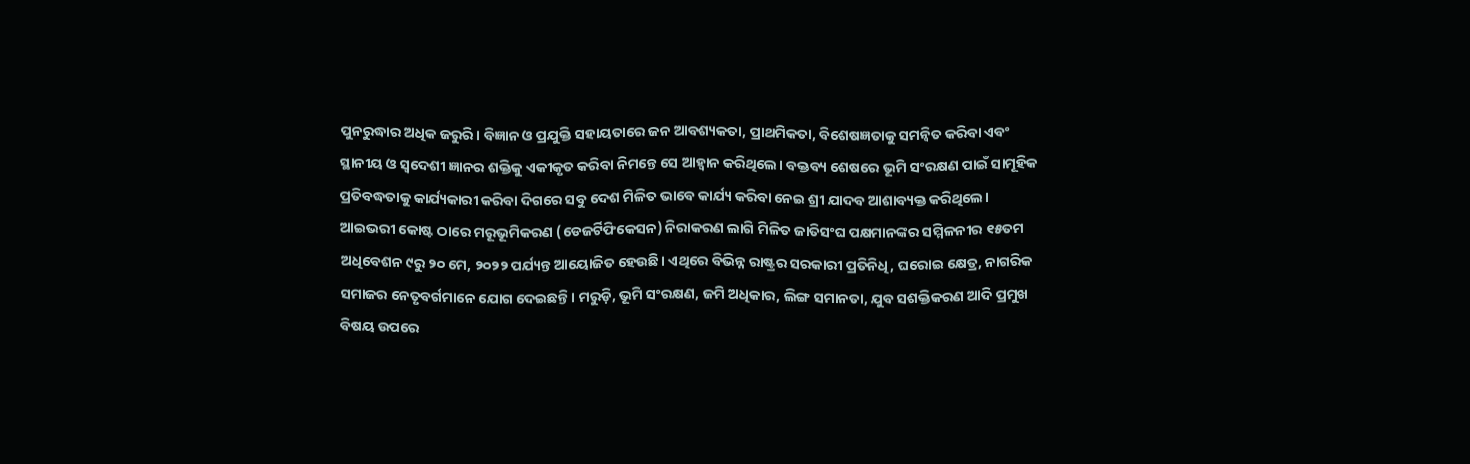ପୁନରୁଦ୍ଧାର ଅଧିକ ଜରୁରି। ବିଜ୍ଞାନ ଓ ପ୍ରଯୁକ୍ତି ସହାୟତାରେ ଜନ ଆବଶ୍ୟକତା, ପ୍ରାଥମିକତା, ବିଶେଷଜ୍ଞତାକୁ ସମନ୍ବିତ କରିବା ଏବଂ ସ୍ଥାନୀୟ ଓ ସ୍ବଦେଶୀ ଜ୍ଞାନର ଶକ୍ତିକୁ ଏକୀକୃତ କରିବା ନିମନ୍ତେ ସେ ଆହ୍ବାନ କରିଥିଲେ। ବକ୍ତବ୍ୟ ଶେଷରେ ଭୂମି ସଂରକ୍ଷଣ ପାଇଁ ସାମୂହିକ ପ୍ରତିବଦ୍ଧତାକୁ କାର୍ଯ୍ୟକାରୀ କରିବା ଦିଗରେ ସବୁ ଦେଶ ମିଳିତ ଭାବେ କାର୍ଯ୍ୟ କରିବା ନେଇ ଶ୍ରୀ ଯାଦବ ଆଶାବ୍ୟକ୍ତ କରିଥିଲେ।
ଆଇଭରୀ କୋଷ୍ଟ ଠାରେ ମରୂଭୂମିକରଣ (ଡେଜର୍ଟିଫିକେସନ) ନିରାକରଣ ଲାଗି ମିଳିତ ଜାତିସଂଘ ପକ୍ଷମାନଙ୍କର ସମ୍ମିଳନୀର ୧୫ତମ ଅଧିବେଶନ ୯ରୁ ୨୦ ମେ, ୨୦୨୨ ପର୍ଯ୍ୟନ୍ତ ଆୟୋଜିତ ହେଉଛି। ଏଥିରେ ବିଭିନ୍ନ ରାଷ୍ଟ୍ରର ସରକାରୀ ପ୍ରତିନିଧି, ଘରୋଇ କ୍ଷେତ୍ର, ନାଗରିକ ସମାଜର ନେତୃବର୍ଗମାନେ ଯୋଗ ଦେଇଛନ୍ତି। ମରୁଡ଼ି, ଭୂମି ସଂରକ୍ଷଣ, ଜମି ଅଧିକାର, ଲିଙ୍ଗ ସମାନତା, ଯୁବ ସଶକ୍ତିକରଣ ଆଦି ପ୍ରମୁଖ ବିଷୟ ଉପରେ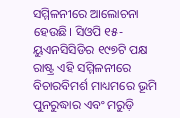ସମ୍ମିଳନୀରେ ଆଲୋଚନା ହେଉଛି। ସିଓପି ୧୫- ୟୁଏନସିସିଡିର ୧୯୭ଟି ପକ୍ଷ ରାଷ୍ଟ୍ର ଏହି ସମ୍ମିଳନୀରେ ବିଚାରବିମର୍ଶ ମାଧ୍ୟମରେ ଭୂମି ପୁନରୁଦ୍ଧାର ଏବଂ ମରୁଡ଼ି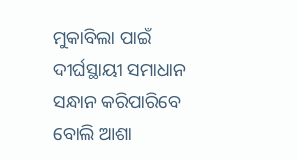ମୁକାବିଲା ପାଇଁ ଦୀର୍ଘସ୍ଥାୟୀ ସମାଧାନ ସନ୍ଧାନ କରିପାରିବେ ବୋଲି ଆଶା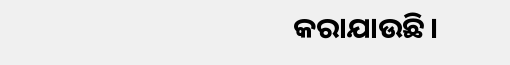କରାଯାଉଛି।